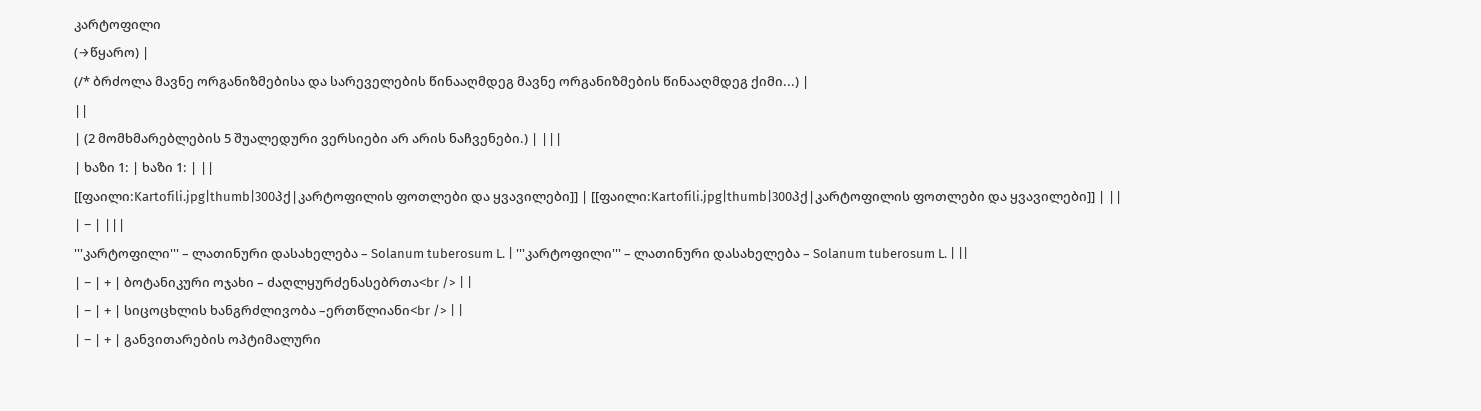კარტოფილი
(→წყარო) |
(/* ბრძოლა მავნე ორგანიზმებისა და სარეველების წინააღმდეგ მავნე ორგანიზმების წინააღმდეგ ქიმი...) |
||
| (2 მომხმარებლების 5 შუალედური ვერსიები არ არის ნაჩვენები.) | |||
| ხაზი 1: | ხაზი 1: | ||
[[ფაილი:Kartofili.jpg|thumb|300პქ|კარტოფილის ფოთლები და ყვავილები]] | [[ფაილი:Kartofili.jpg|thumb|300პქ|კარტოფილის ფოთლები და ყვავილები]] | ||
| − | |||
'''კარტოფილი''' – ლათინური დასახელება – Solanum tuberosum L. | '''კარტოფილი''' – ლათინური დასახელება – Solanum tuberosum L. | ||
| − | + | ბოტანიკური ოჯახი – ძაღლყურძენასებრთა<br /> | |
| − | + | სიცოცხლის ხანგრძლივობა –ერთწლიანი<br /> | |
| − | + | განვითარების ოპტიმალური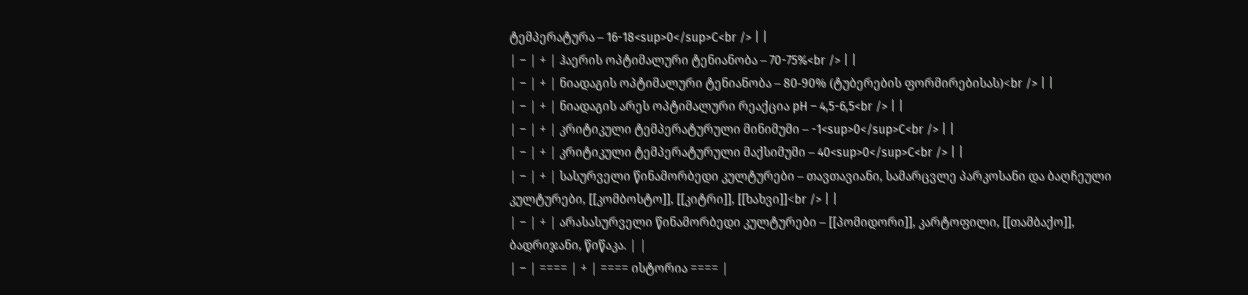ტემპერატურა – 16-18<sup>0</sup>C<br /> | |
| − | + | ჰაერის ოპტიმალური ტენიანობა – 70-75%<br /> | |
| − | + | ნიადაგის ოპტიმალური ტენიანობა – 80-90% (ტუბერების ფორმირებისას)<br /> | |
| − | + | ნიადაგის არეს ოპტიმალური რეაქცია pH – 4,5-6,5<br /> | |
| − | + | კრიტიკული ტემპერატურული მინიმუმი – -1<sup>0</sup>C<br /> | |
| − | + | კრიტიკული ტემპერატურული მაქსიმუმი – 40<sup>0</sup>C<br /> | |
| − | + | სასურველი წინამორბედი კულტურები – თავთავიანი, სამარცვლე პარკოსანი და ბაღჩეული კულტურები, [[კომბოსტო]], [[კიტრი]], [[ხახვი]]<br /> | |
| − | + | არასასურველი წინამორბედი კულტურები – [[პომიდორი]], კარტოფილი, [[თამბაქო]], ბადრიჯანი, წიწაკა. | |
| − | ==== | + | ==== ისტორია ==== |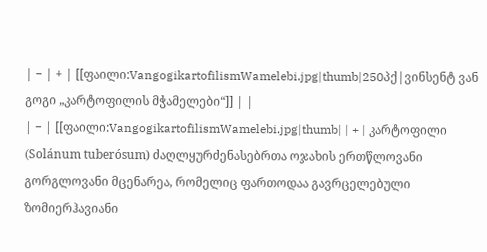| − | + | [[ფაილი:VangogikartofilismWamelebi.jpg|thumb|250პქ|ვინსენტ ვან გოგი „კარტოფილის მჭამელები“]] | |
| − | [[ფაილი:VangogikartofilismWamelebi.jpg|thumb| | + | კარტოფილი (Solánum tuberósum) ძაღლყურძენასებრთა ოჯახის ერთწლოვანი გორგლოვანი მცენარეა, რომელიც ფართოდაა გავრცელებული ზომიერჰავიანი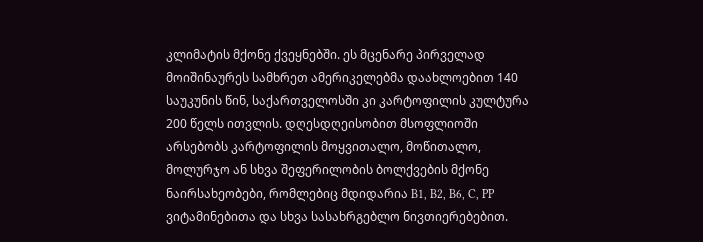კლიმატის მქონე ქვეყნებში. ეს მცენარე პირველად მოიშინაურეს სამხრეთ ამერიკელებმა დაახლოებით 140 საუკუნის წინ, საქართველოსში კი კარტოფილის კულტურა 200 წელს ითვლის. დღესდღეისობით მსოფლიოში არსებობს კარტოფილის მოყვითალო, მოწითალო, მოლურჯო ან სხვა შეფერილობის ბოლქვების მქონე ნაირსახეობები, რომლებიც მდიდარია B1, B2, B6, C, PP ვიტამინებითა და სხვა სასახრგებლო ნივთიერებებით.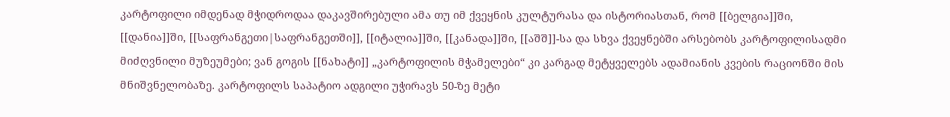კარტოფილი იმდენად მჭიდროდაა დაკავშირებული ამა თუ იმ ქვეყნის კულტურასა და ისტორიასთან, რომ [[ბელგია]]ში, [[დანია]]ში, [[საფრანგეთი|საფრანგეთში]], [[იტალია]]ში, [[კანადა]]ში, [[აშშ]]-სა და სხვა ქვეყნებში არსებობს კარტოფილისადმი მიძღვნილი მუზეუმები; ვან გოგის [[ნახატი]] „კარტოფილის მჭამელები“ კი კარგად მეტყველებს ადამიანის კვების რაციონში მის მნიშვნელობაზე. კარტოფილს საპატიო ადგილი უჭირავს 50-ზე მეტი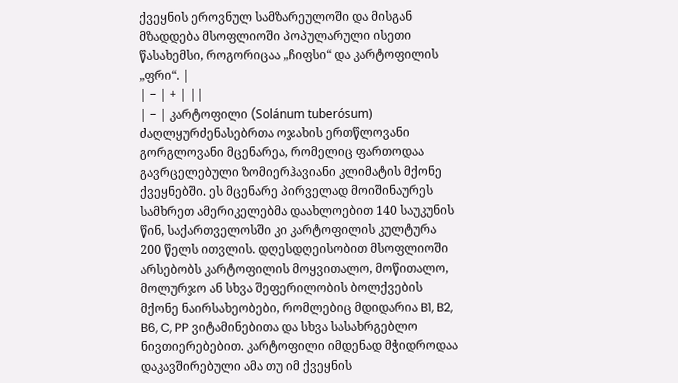ქვეყნის ეროვნულ სამზარეულოში და მისგან მზადდება მსოფლიოში პოპულარული ისეთი წასახემსი, როგორიცაა „ჩიფსი“ და კარტოფილის „ფრი“. |
| − | + | ||
| − | კარტოფილი (Solánum tuberósum) ძაღლყურძენასებრთა ოჯახის ერთწლოვანი გორგლოვანი მცენარეა, რომელიც ფართოდაა გავრცელებული ზომიერჰავიანი კლიმატის მქონე ქვეყნებში. ეს მცენარე პირველად მოიშინაურეს სამხრეთ ამერიკელებმა დაახლოებით 140 საუკუნის წინ, საქართველოსში კი კარტოფილის კულტურა 200 წელს ითვლის. დღესდღეისობით მსოფლიოში არსებობს კარტოფილის მოყვითალო, მოწითალო, მოლურჯო ან სხვა შეფერილობის ბოლქვების მქონე ნაირსახეობები, რომლებიც მდიდარია B1, B2, B6, C, PP ვიტამინებითა და სხვა სასახრგებლო ნივთიერებებით. კარტოფილი იმდენად მჭიდროდაა დაკავშირებული ამა თუ იმ ქვეყნის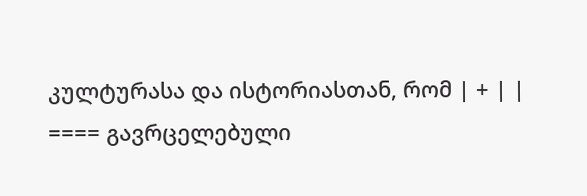კულტურასა და ისტორიასთან, რომ | + | |
==== გავრცელებული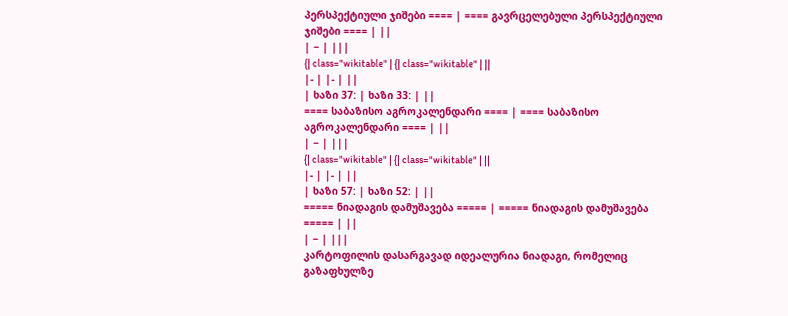პერსპექტიული ჯიშები ==== | ==== გავრცელებული პერსპექტიული ჯიშები ==== | ||
| − | |||
{| class="wikitable" | {| class="wikitable" | ||
|- | |- | ||
| ხაზი 37: | ხაზი 33: | ||
==== საბაზისო აგროკალენდარი ==== | ==== საბაზისო აგროკალენდარი ==== | ||
| − | |||
{| class="wikitable" | {| class="wikitable" | ||
|- | |- | ||
| ხაზი 57: | ხაზი 52: | ||
===== ნიადაგის დამუშავება ===== | ===== ნიადაგის დამუშავება ===== | ||
| − | |||
კარტოფილის დასარგავად იდეალურია ნიადაგი, რომელიც გაზაფხულზე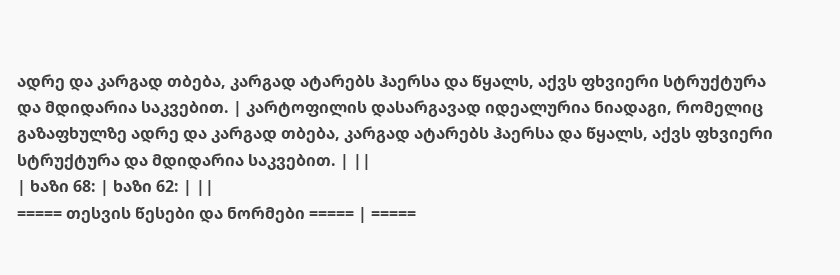ადრე და კარგად თბება, კარგად ატარებს ჰაერსა და წყალს, აქვს ფხვიერი სტრუქტურა და მდიდარია საკვებით. | კარტოფილის დასარგავად იდეალურია ნიადაგი, რომელიც გაზაფხულზე ადრე და კარგად თბება, კარგად ატარებს ჰაერსა და წყალს, აქვს ფხვიერი სტრუქტურა და მდიდარია საკვებით. | ||
| ხაზი 68: | ხაზი 62: | ||
===== თესვის წესები და ნორმები ===== | =====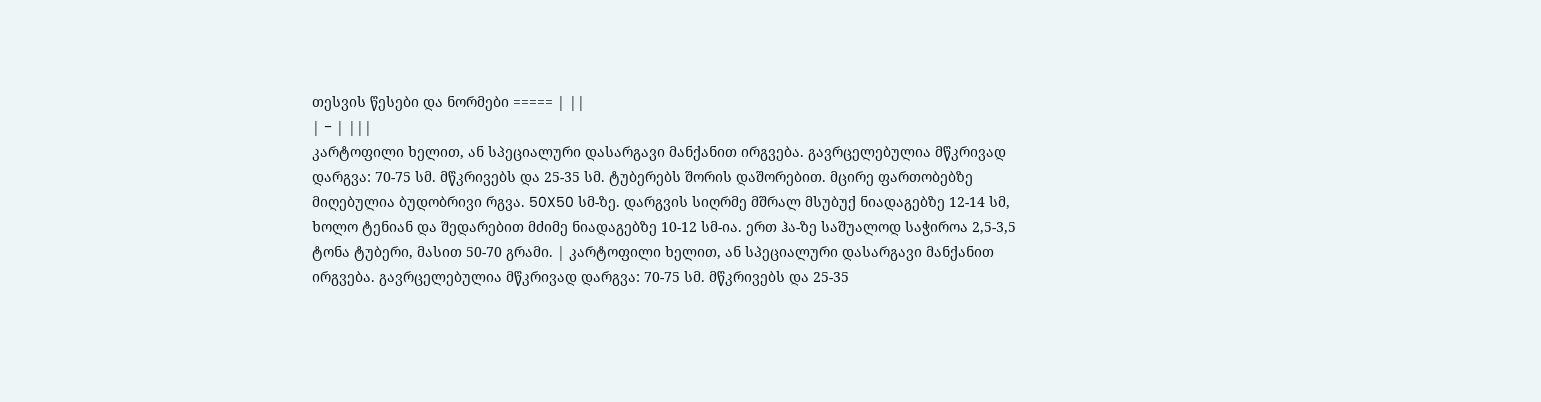თესვის წესები და ნორმები ===== | ||
| − | |||
კარტოფილი ხელით, ან სპეციალური დასარგავი მანქანით ირგვება. გავრცელებულია მწკრივად დარგვა: 70-75 სმ. მწკრივებს და 25-35 სმ. ტუბერებს შორის დაშორებით. მცირე ფართობებზე მიღებულია ბუდობრივი რგვა. 50X50 სმ-ზე. დარგვის სიღრმე მშრალ მსუბუქ ნიადაგებზე 12-14 სმ, ხოლო ტენიან და შედარებით მძიმე ნიადაგებზე 10-12 სმ-ია. ერთ ჰა-ზე საშუალოდ საჭიროა 2,5-3,5 ტონა ტუბერი, მასით 50-70 გრამი. | კარტოფილი ხელით, ან სპეციალური დასარგავი მანქანით ირგვება. გავრცელებულია მწკრივად დარგვა: 70-75 სმ. მწკრივებს და 25-35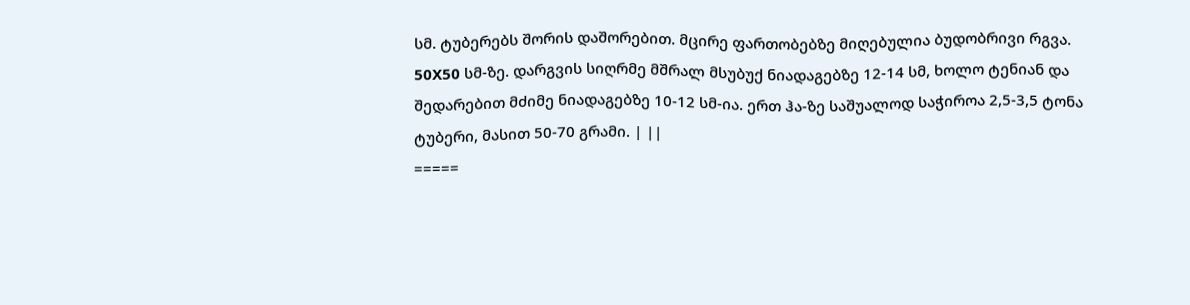სმ. ტუბერებს შორის დაშორებით. მცირე ფართობებზე მიღებულია ბუდობრივი რგვა. 50X50 სმ-ზე. დარგვის სიღრმე მშრალ მსუბუქ ნიადაგებზე 12-14 სმ, ხოლო ტენიან და შედარებით მძიმე ნიადაგებზე 10-12 სმ-ია. ერთ ჰა-ზე საშუალოდ საჭიროა 2,5-3,5 ტონა ტუბერი, მასით 50-70 გრამი. | ||
=====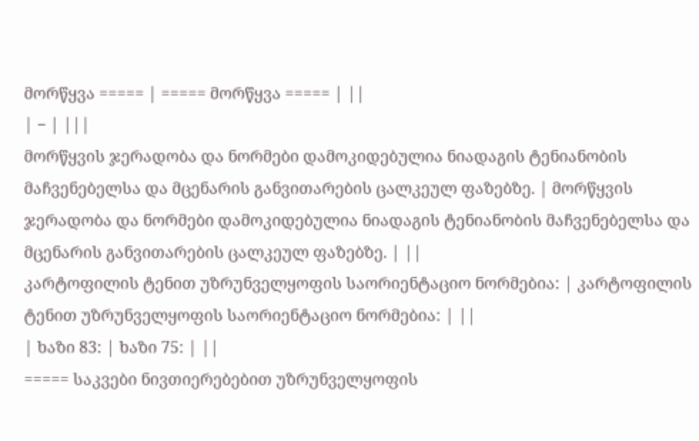მორწყვა ===== | ===== მორწყვა ===== | ||
| − | |||
მორწყვის ჯერადობა და ნორმები დამოკიდებულია ნიადაგის ტენიანობის მაჩვენებელსა და მცენარის განვითარების ცალკეულ ფაზებზე. | მორწყვის ჯერადობა და ნორმები დამოკიდებულია ნიადაგის ტენიანობის მაჩვენებელსა და მცენარის განვითარების ცალკეულ ფაზებზე. | ||
კარტოფილის ტენით უზრუნველყოფის საორიენტაციო ნორმებია: | კარტოფილის ტენით უზრუნველყოფის საორიენტაციო ნორმებია: | ||
| ხაზი 83: | ხაზი 75: | ||
===== საკვები ნივთიერებებით უზრუნველყოფის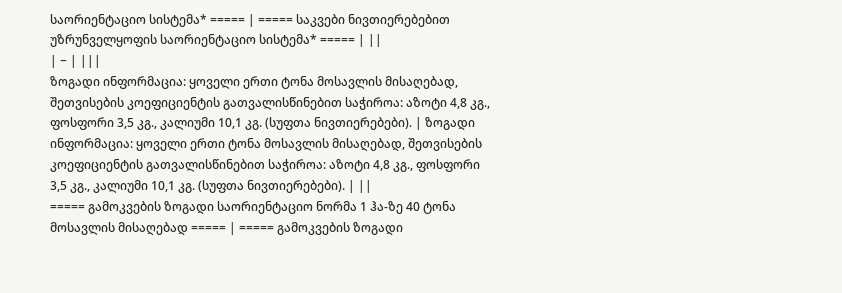საორიენტაციო სისტემა* ===== | ===== საკვები ნივთიერებებით უზრუნველყოფის საორიენტაციო სისტემა* ===== | ||
| − | |||
ზოგადი ინფორმაცია: ყოველი ერთი ტონა მოსავლის მისაღებად, შეთვისების კოეფიციენტის გათვალისწინებით საჭიროა: აზოტი 4,8 კგ., ფოსფორი 3,5 კგ., კალიუმი 10,1 კგ. (სუფთა ნივთიერებები). | ზოგადი ინფორმაცია: ყოველი ერთი ტონა მოსავლის მისაღებად, შეთვისების კოეფიციენტის გათვალისწინებით საჭიროა: აზოტი 4,8 კგ., ფოსფორი 3,5 კგ., კალიუმი 10,1 კგ. (სუფთა ნივთიერებები). | ||
===== გამოკვების ზოგადი საორიენტაციო ნორმა 1 ჰა-ზე 40 ტონა მოსავლის მისაღებად ===== | ===== გამოკვების ზოგადი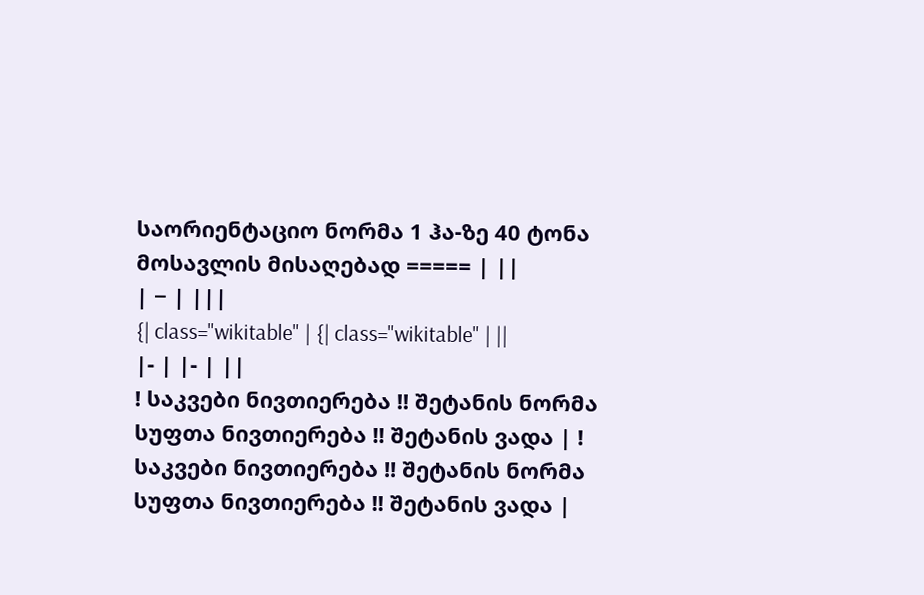საორიენტაციო ნორმა 1 ჰა-ზე 40 ტონა მოსავლის მისაღებად ===== | ||
| − | |||
{| class="wikitable" | {| class="wikitable" | ||
|- | |- | ||
! საკვები ნივთიერება !! შეტანის ნორმა სუფთა ნივთიერება !! შეტანის ვადა | ! საკვები ნივთიერება !! შეტანის ნორმა სუფთა ნივთიერება !! შეტანის ვადა |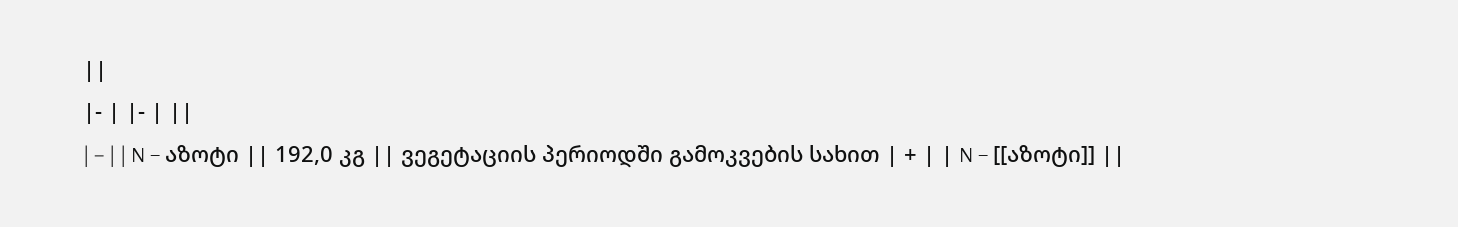||
|- | |- | ||
| − | | N – აზოტი || 192,0 კგ || ვეგეტაციის პერიოდში გამოკვების სახით | + | | N – [[აზოტი]] ||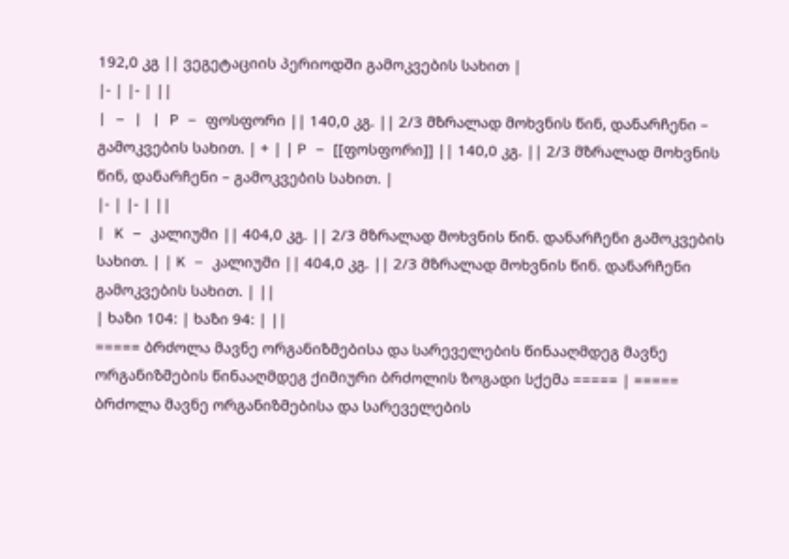192,0 კგ || ვეგეტაციის პერიოდში გამოკვების სახით |
|- | |- | ||
| − | | P – ფოსფორი || 140,0 კგ. || 2/3 მზრალად მოხვნის წინ, დანარჩენი – გამოკვების სახით. | + | | P – [[ფოსფორი]] || 140,0 კგ. || 2/3 მზრალად მოხვნის წინ, დანარჩენი – გამოკვების სახით. |
|- | |- | ||
| K – კალიუმი || 404,0 კგ. || 2/3 მზრალად მოხვნის წინ. დანარჩენი გამოკვების სახით. | | K – კალიუმი || 404,0 კგ. || 2/3 მზრალად მოხვნის წინ. დანარჩენი გამოკვების სახით. | ||
| ხაზი 104: | ხაზი 94: | ||
===== ბრძოლა მავნე ორგანიზმებისა და სარეველების წინააღმდეგ მავნე ორგანიზმების წინააღმდეგ ქიმიური ბრძოლის ზოგადი სქემა ===== | ===== ბრძოლა მავნე ორგანიზმებისა და სარეველების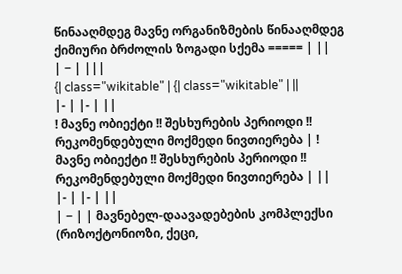წინააღმდეგ მავნე ორგანიზმების წინააღმდეგ ქიმიური ბრძოლის ზოგადი სქემა ===== | ||
| − | |||
{| class="wikitable" | {| class="wikitable" | ||
|- | |- | ||
! მავნე ობიექტი !! შესხურების პერიოდი !! რეკომენდებული მოქმედი ნივთიერება | ! მავნე ობიექტი !! შესხურების პერიოდი !! რეკომენდებული მოქმედი ნივთიერება | ||
|- | |- | ||
| − | | მავნებელ-დაავადებების კომპლექსი (რიზოქტონიოზი, ქეცი,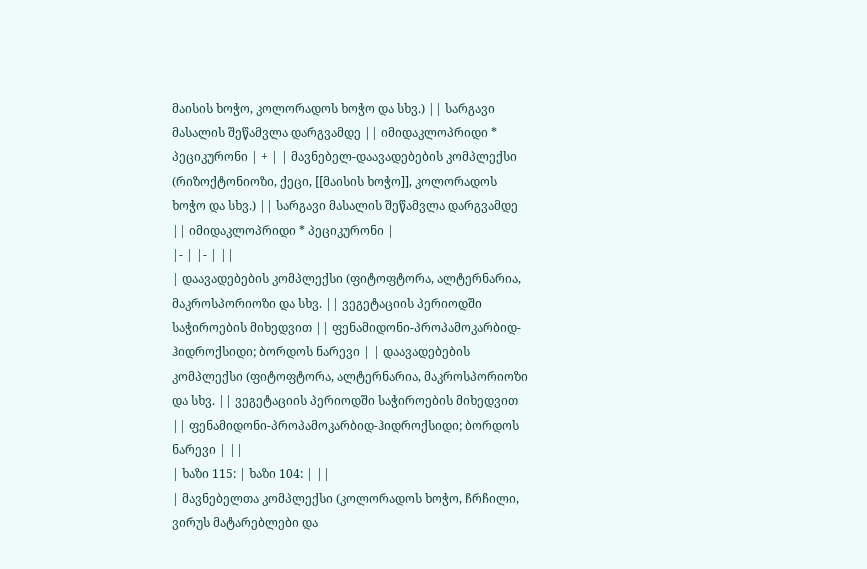მაისის ხოჭო, კოლორადოს ხოჭო და სხვ.) || სარგავი მასალის შეწამვლა დარგვამდე || იმიდაკლოპრიდი * პეციკურონი | + | | მავნებელ-დაავადებების კომპლექსი (რიზოქტონიოზი, ქეცი, [[მაისის ხოჭო]], კოლორადოს ხოჭო და სხვ.) || სარგავი მასალის შეწამვლა დარგვამდე || იმიდაკლოპრიდი * პეციკურონი |
|- | |- | ||
| დაავადებების კომპლექსი (ფიტოფტორა, ალტერნარია, მაკროსპორიოზი და სხვ. || ვეგეტაციის პერიოდში საჭიროების მიხედვით || ფენამიდონი-პროპამოკარბიდ-ჰიდროქსიდი; ბორდოს ნარევი | | დაავადებების კომპლექსი (ფიტოფტორა, ალტერნარია, მაკროსპორიოზი და სხვ. || ვეგეტაციის პერიოდში საჭიროების მიხედვით || ფენამიდონი-პროპამოკარბიდ-ჰიდროქსიდი; ბორდოს ნარევი | ||
| ხაზი 115: | ხაზი 104: | ||
| მავნებელთა კომპლექსი (კოლორადოს ხოჭო, ჩრჩილი, ვირუს მატარებლები და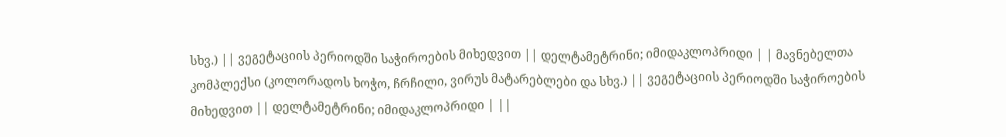სხვ.) || ვეგეტაციის პერიოდში საჭიროების მიხედვით || დელტამეტრინი; იმიდაკლოპრიდი | | მავნებელთა კომპლექსი (კოლორადოს ხოჭო, ჩრჩილი, ვირუს მატარებლები და სხვ.) || ვეგეტაციის პერიოდში საჭიროების მიხედვით || დელტამეტრინი; იმიდაკლოპრიდი | ||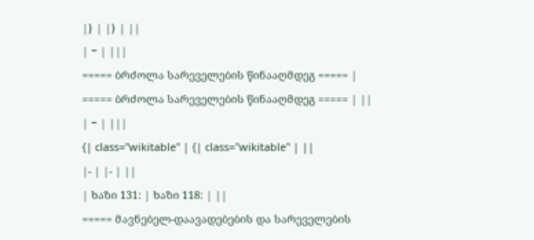|} | |} | ||
| − | |||
===== ბრძოლა სარეველების წინააღმდეგ ===== | ===== ბრძოლა სარეველების წინააღმდეგ ===== | ||
| − | |||
{| class="wikitable" | {| class="wikitable" | ||
|- | |- | ||
| ხაზი 131: | ხაზი 118: | ||
===== მავნებელ-დაავადებების და სარეველების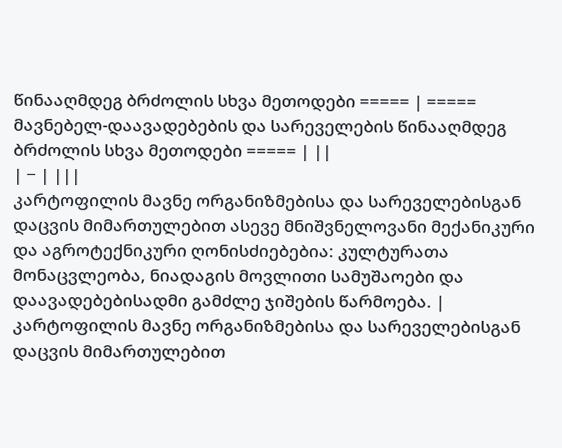წინააღმდეგ ბრძოლის სხვა მეთოდები ===== | ===== მავნებელ-დაავადებების და სარეველების წინააღმდეგ ბრძოლის სხვა მეთოდები ===== | ||
| − | |||
კარტოფილის მავნე ორგანიზმებისა და სარეველებისგან დაცვის მიმართულებით ასევე მნიშვნელოვანი მექანიკური და აგროტექნიკური ღონისძიებებია: კულტურათა მონაცვლეობა, ნიადაგის მოვლითი სამუშაოები და დაავადებებისადმი გამძლე ჯიშების წარმოება. | კარტოფილის მავნე ორგანიზმებისა და სარეველებისგან დაცვის მიმართულებით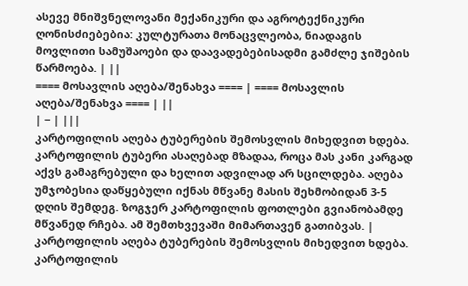ასევე მნიშვნელოვანი მექანიკური და აგროტექნიკური ღონისძიებებია: კულტურათა მონაცვლეობა, ნიადაგის მოვლითი სამუშაოები და დაავადებებისადმი გამძლე ჯიშების წარმოება. | ||
==== მოსავლის აღება/შენახვა ==== | ==== მოსავლის აღება/შენახვა ==== | ||
| − | |||
კარტოფილის აღება ტუბერების შემოსვლის მიხედვით ხდება. კარტოფილის ტუბერი ასაღებად მზადაა, როცა მას კანი კარგად აქვს გამაგრებული და ხელით ადვილად არ სცილდება. აღება უმჯობესია დაწყებული იქნას მწვანე მასის შეხმობიდან 3-5 დღის შემდეგ. ზოგჯერ კარტოფილის ფოთლები გვიანობამდე მწვანედ რჩება. ამ შემთხვევაში მიმართავენ გათიბვას. | კარტოფილის აღება ტუბერების შემოსვლის მიხედვით ხდება. კარტოფილის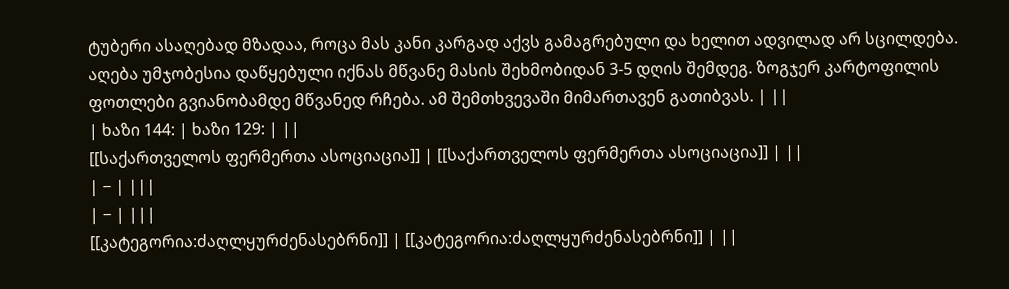ტუბერი ასაღებად მზადაა, როცა მას კანი კარგად აქვს გამაგრებული და ხელით ადვილად არ სცილდება. აღება უმჯობესია დაწყებული იქნას მწვანე მასის შეხმობიდან 3-5 დღის შემდეგ. ზოგჯერ კარტოფილის ფოთლები გვიანობამდე მწვანედ რჩება. ამ შემთხვევაში მიმართავენ გათიბვას. | ||
| ხაზი 144: | ხაზი 129: | ||
[[საქართველოს ფერმერთა ასოციაცია]] | [[საქართველოს ფერმერთა ასოციაცია]] | ||
| − | |||
| − | |||
[[კატეგორია:ძაღლყურძენასებრნი]] | [[კატეგორია:ძაღლყურძენასებრნი]] | ||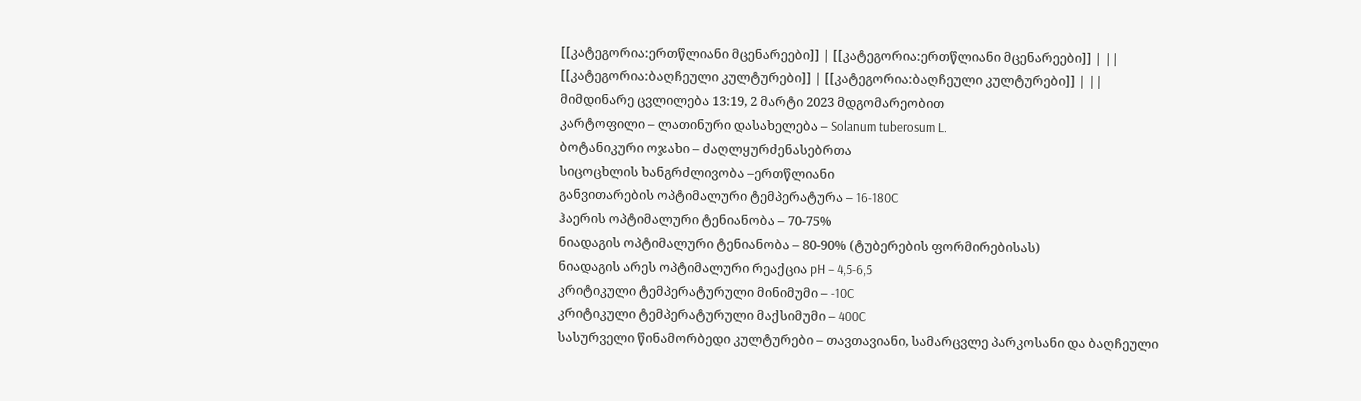[[კატეგორია:ერთწლიანი მცენარეები]] | [[კატეგორია:ერთწლიანი მცენარეები]] | ||
[[კატეგორია:ბაღჩეული კულტურები]] | [[კატეგორია:ბაღჩეული კულტურები]] | ||
მიმდინარე ცვლილება 13:19, 2 მარტი 2023 მდგომარეობით
კარტოფილი – ლათინური დასახელება – Solanum tuberosum L.
ბოტანიკური ოჯახი – ძაღლყურძენასებრთა
სიცოცხლის ხანგრძლივობა –ერთწლიანი
განვითარების ოპტიმალური ტემპერატურა – 16-180C
ჰაერის ოპტიმალური ტენიანობა – 70-75%
ნიადაგის ოპტიმალური ტენიანობა – 80-90% (ტუბერების ფორმირებისას)
ნიადაგის არეს ოპტიმალური რეაქცია pH – 4,5-6,5
კრიტიკული ტემპერატურული მინიმუმი – -10C
კრიტიკული ტემპერატურული მაქსიმუმი – 400C
სასურველი წინამორბედი კულტურები – თავთავიანი, სამარცვლე პარკოსანი და ბაღჩეული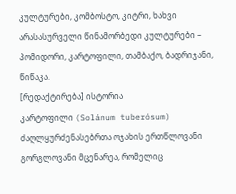კულტურები, კომბოსტო, კიტრი, ხახვი
არასასურველი წინამორბედი კულტურები – პომიდორი, კარტოფილი, თამბაქო, ბადრიჯანი, წიწაკა.
[რედაქტირება] ისტორია
კარტოფილი (Solánum tuberósum) ძაღლყურძენასებრთა ოჯახის ერთწლოვანი გორგლოვანი მცენარეა, რომელიც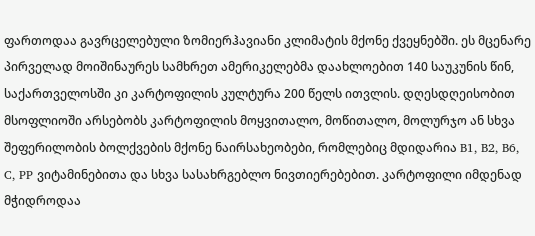ფართოდაა გავრცელებული ზომიერჰავიანი კლიმატის მქონე ქვეყნებში. ეს მცენარე პირველად მოიშინაურეს სამხრეთ ამერიკელებმა დაახლოებით 140 საუკუნის წინ, საქართველოსში კი კარტოფილის კულტურა 200 წელს ითვლის. დღესდღეისობით მსოფლიოში არსებობს კარტოფილის მოყვითალო, მოწითალო, მოლურჯო ან სხვა შეფერილობის ბოლქვების მქონე ნაირსახეობები, რომლებიც მდიდარია B1, B2, B6, C, PP ვიტამინებითა და სხვა სასახრგებლო ნივთიერებებით. კარტოფილი იმდენად მჭიდროდაა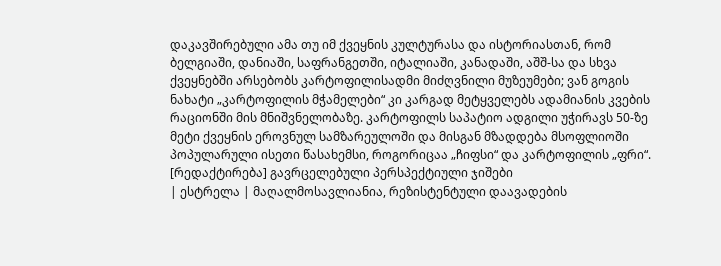დაკავშირებული ამა თუ იმ ქვეყნის კულტურასა და ისტორიასთან, რომ ბელგიაში, დანიაში, საფრანგეთში, იტალიაში, კანადაში, აშშ-სა და სხვა ქვეყნებში არსებობს კარტოფილისადმი მიძღვნილი მუზეუმები; ვან გოგის ნახატი „კარტოფილის მჭამელები“ კი კარგად მეტყველებს ადამიანის კვების რაციონში მის მნიშვნელობაზე. კარტოფილს საპატიო ადგილი უჭირავს 50-ზე მეტი ქვეყნის ეროვნულ სამზარეულოში და მისგან მზადდება მსოფლიოში პოპულარული ისეთი წასახემსი, როგორიცაა „ჩიფსი“ და კარტოფილის „ფრი“.
[რედაქტირება] გავრცელებული პერსპექტიული ჯიშები
| ესტრელა | მაღალმოსავლიანია, რეზისტენტული დაავადების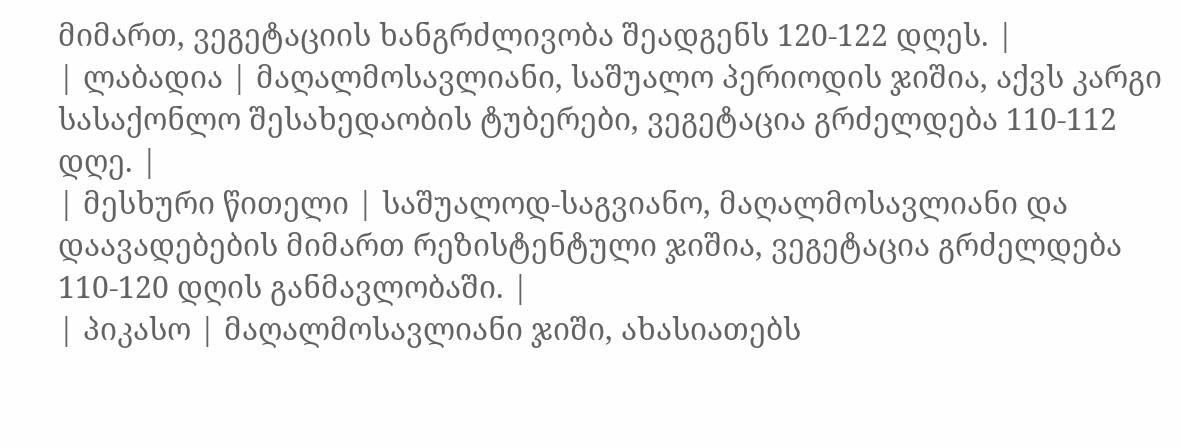მიმართ, ვეგეტაციის ხანგრძლივობა შეადგენს 120-122 დღეს. |
| ლაბადია | მაღალმოსავლიანი, საშუალო პერიოდის ჯიშია, აქვს კარგი სასაქონლო შესახედაობის ტუბერები, ვეგეტაცია გრძელდება 110-112 დღე. |
| მესხური წითელი | საშუალოდ-საგვიანო, მაღალმოსავლიანი და დაავადებების მიმართ რეზისტენტული ჯიშია, ვეგეტაცია გრძელდება 110-120 დღის განმავლობაში. |
| პიკასო | მაღალმოსავლიანი ჯიში, ახასიათებს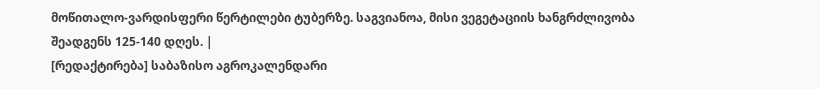მოწითალო-ვარდისფერი წერტილები ტუბერზე. საგვიანოა, მისი ვეგეტაციის ხანგრძლივობა შეადგენს 125-140 დღეს. |
[რედაქტირება] საბაზისო აგროკალენდარი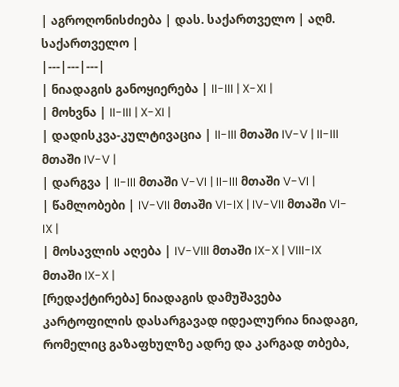| აგროღონისძიება | დას. საქართველო | აღმ. საქართველო |
|---|---|---|
| ნიადაგის განოყიერება | II-III | X-XI |
| მოხვნა | II-III | X-XI |
| დადისკვა-კულტივაცია | II-III მთაში IV-V | II-III მთაში IV-V |
| დარგვა | II-III მთაში V-VI | II-III მთაში V-VI |
| წამლობები | IV-VII მთაში VI-IX | IV-VII მთაში VI-IX |
| მოსავლის აღება | IV-VIII მთაში IX-X | VIII-IX მთაში IX-X |
[რედაქტირება] ნიადაგის დამუშავება
კარტოფილის დასარგავად იდეალურია ნიადაგი, რომელიც გაზაფხულზე ადრე და კარგად თბება,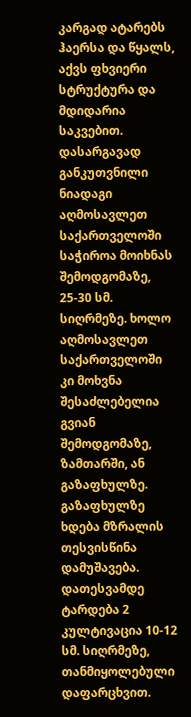კარგად ატარებს ჰაერსა და წყალს, აქვს ფხვიერი სტრუქტურა და მდიდარია საკვებით.
დასარგავად განკუთვნილი ნიადაგი აღმოსავლეთ საქართველოში საჭიროა მოიხნას შემოდგომაზე, 25-30 სმ. სიღრმეზე. ხოლო აღმოსავლეთ საქართველოში კი მოხვნა შესაძლებელია გვიან შემოდგომაზე, ზამთარში, ან გაზაფხულზე.
გაზაფხულზე ხდება მზრალის თესვისწინა დამუშავება. დათესვამდე ტარდება 2 კულტივაცია 10-12 სმ. სიღრმეზე, თანმიყოლებული დაფარცხვით.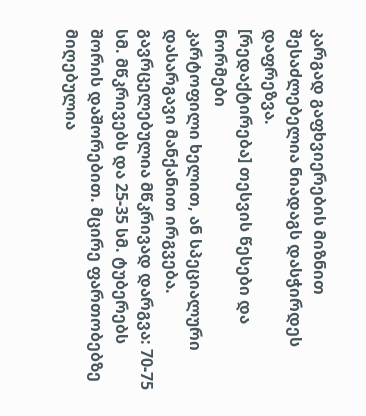კარგად გაფხვიერების მიზნით შესაძლებელია ნიადაგს დასჭირდეს დაფრეზვა.
[რედაქტირება] თესვის წესები და ნორმები
კარტოფილი ხელით, ან სპეციალური დასარგავი მანქანით ირგვება. გავრცელებულია მწკრივად დარგვა: 70-75 სმ. მწკრივებს და 25-35 სმ. ტუბერებს შორის დაშორებით. მცირე ფართობებზე მიღებულია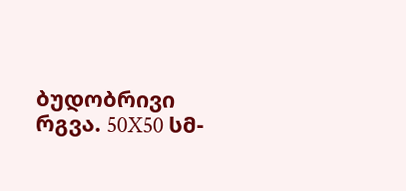ბუდობრივი რგვა. 50X50 სმ-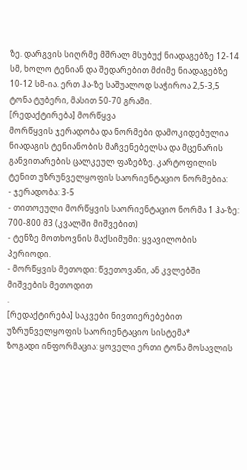ზე. დარგვის სიღრმე მშრალ მსუბუქ ნიადაგებზე 12-14 სმ, ხოლო ტენიან და შედარებით მძიმე ნიადაგებზე 10-12 სმ-ია. ერთ ჰა-ზე საშუალოდ საჭიროა 2,5-3,5 ტონა ტუბერი, მასით 50-70 გრამი.
[რედაქტირება] მორწყვა
მორწყვის ჯერადობა და ნორმები დამოკიდებულია ნიადაგის ტენიანობის მაჩვენებელსა და მცენარის განვითარების ცალკეულ ფაზებზე. კარტოფილის ტენით უზრუნველყოფის საორიენტაციო ნორმებია:
- ჯერადობა: 3-5
- თითოეული მორწყვის საორიენტაციო ნორმა 1 ჰა-ზე: 700-800 მ3 (კვალში მიშვებით)
- ტენზე მოთხოვნის მაქსიმუმი: ყვავილობის პერიოდი.
- მორწყვის მეთოდი: წვეთოვანი, ან კვლებში მიშვების მეთოდით
.
[რედაქტირება] საკვები ნივთიერებებით უზრუნველყოფის საორიენტაციო სისტემა*
ზოგადი ინფორმაცია: ყოველი ერთი ტონა მოსავლის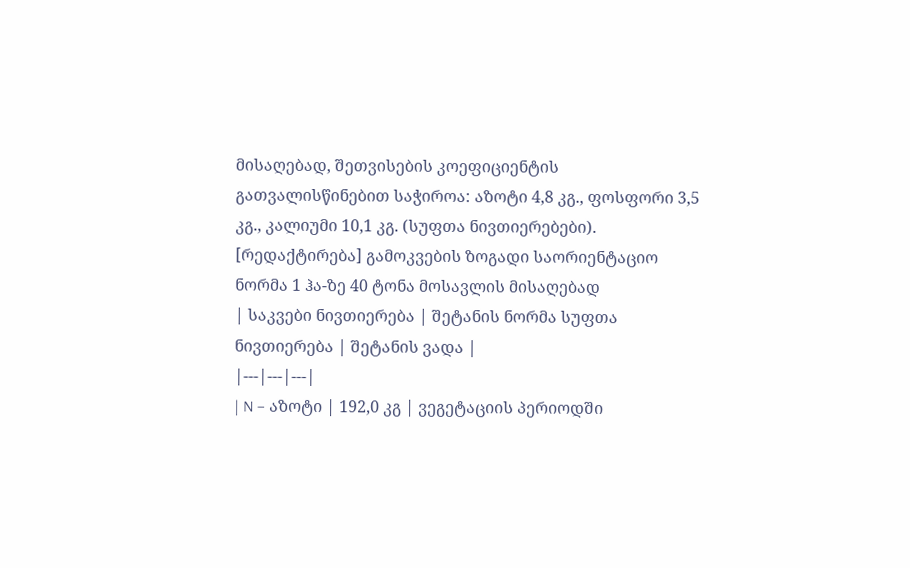მისაღებად, შეთვისების კოეფიციენტის გათვალისწინებით საჭიროა: აზოტი 4,8 კგ., ფოსფორი 3,5 კგ., კალიუმი 10,1 კგ. (სუფთა ნივთიერებები).
[რედაქტირება] გამოკვების ზოგადი საორიენტაციო ნორმა 1 ჰა-ზე 40 ტონა მოსავლის მისაღებად
| საკვები ნივთიერება | შეტანის ნორმა სუფთა ნივთიერება | შეტანის ვადა |
|---|---|---|
| N – აზოტი | 192,0 კგ | ვეგეტაციის პერიოდში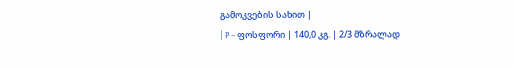გამოკვების სახით |
| P – ფოსფორი | 140,0 კგ. | 2/3 მზრალად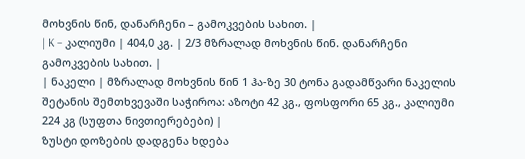მოხვნის წინ, დანარჩენი – გამოკვების სახით. |
| K – კალიუმი | 404,0 კგ. | 2/3 მზრალად მოხვნის წინ. დანარჩენი გამოკვების სახით. |
| ნაკელი | მზრალად მოხვნის წინ 1 ჰა-ზე 30 ტონა გადამწვარი ნაკელის შეტანის შემთხვევაში საჭიროა: აზოტი 42 კგ., ფოსფორი 65 კგ., კალიუმი 224 კგ (სუფთა ნივთიერებები) |
ზუსტი დოზების დადგენა ხდება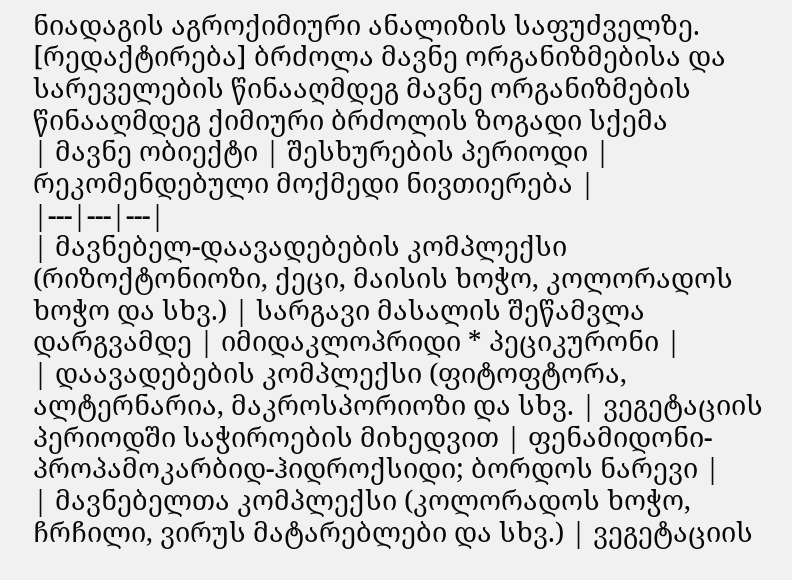ნიადაგის აგროქიმიური ანალიზის საფუძველზე.
[რედაქტირება] ბრძოლა მავნე ორგანიზმებისა და სარეველების წინააღმდეგ მავნე ორგანიზმების წინააღმდეგ ქიმიური ბრძოლის ზოგადი სქემა
| მავნე ობიექტი | შესხურების პერიოდი | რეკომენდებული მოქმედი ნივთიერება |
|---|---|---|
| მავნებელ-დაავადებების კომპლექსი (რიზოქტონიოზი, ქეცი, მაისის ხოჭო, კოლორადოს ხოჭო და სხვ.) | სარგავი მასალის შეწამვლა დარგვამდე | იმიდაკლოპრიდი * პეციკურონი |
| დაავადებების კომპლექსი (ფიტოფტორა, ალტერნარია, მაკროსპორიოზი და სხვ. | ვეგეტაციის პერიოდში საჭიროების მიხედვით | ფენამიდონი-პროპამოკარბიდ-ჰიდროქსიდი; ბორდოს ნარევი |
| მავნებელთა კომპლექსი (კოლორადოს ხოჭო, ჩრჩილი, ვირუს მატარებლები და სხვ.) | ვეგეტაციის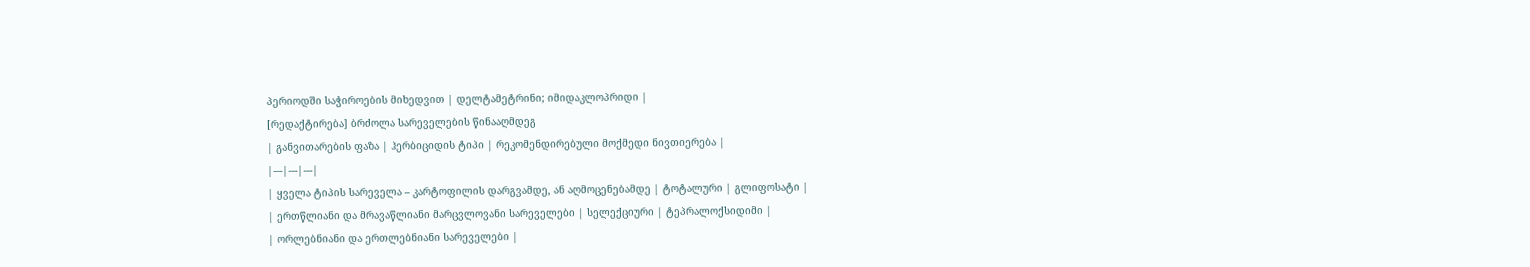პერიოდში საჭიროების მიხედვით | დელტამეტრინი; იმიდაკლოპრიდი |
[რედაქტირება] ბრძოლა სარეველების წინააღმდეგ
| განვითარების ფაზა | ჰერბიციდის ტიპი | რეკომენდირებული მოქმედი ნივთიერება |
|---|---|---|
| ყველა ტიპის სარეველა – კარტოფილის დარგვამდე, ან აღმოცენებამდე | ტოტალური | გლიფოსატი |
| ერთწლიანი და მრავაწლიანი მარცვლოვანი სარეველები | სელექციური | ტეპრალოქსიდიმი |
| ორლებნიანი და ერთლებნიანი სარეველები |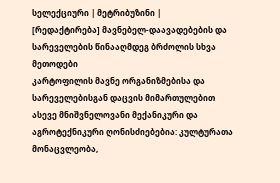სელექციური | მეტრიბუზინი |
[რედაქტირება] მავნებელ-დაავადებების და სარეველების წინააღმდეგ ბრძოლის სხვა მეთოდები
კარტოფილის მავნე ორგანიზმებისა და სარეველებისგან დაცვის მიმართულებით ასევე მნიშვნელოვანი მექანიკური და აგროტექნიკური ღონისძიებებია: კულტურათა მონაცვლეობა,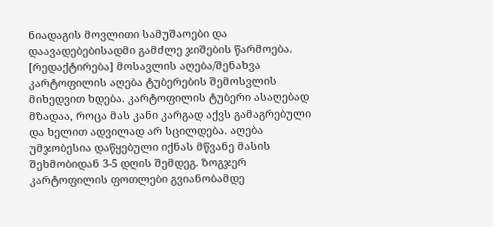ნიადაგის მოვლითი სამუშაოები და დაავადებებისადმი გამძლე ჯიშების წარმოება.
[რედაქტირება] მოსავლის აღება/შენახვა
კარტოფილის აღება ტუბერების შემოსვლის მიხედვით ხდება. კარტოფილის ტუბერი ასაღებად მზადაა, როცა მას კანი კარგად აქვს გამაგრებული და ხელით ადვილად არ სცილდება. აღება უმჯობესია დაწყებული იქნას მწვანე მასის შეხმობიდან 3-5 დღის შემდეგ. ზოგჯერ კარტოფილის ფოთლები გვიანობამდე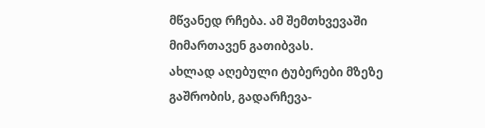მწვანედ რჩება. ამ შემთხვევაში მიმართავენ გათიბვას.
ახლად აღებული ტუბერები მზეზე გაშრობის, გადარჩევა-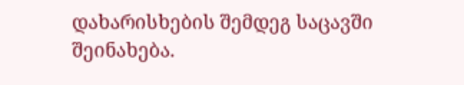დახარისხების შემდეგ საცავში შეინახება.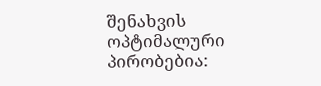შენახვის ოპტიმალური პირობებია: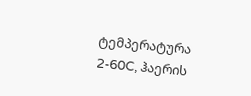ტემპერატურა 2-60C, ჰაერის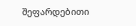შეფარდებითი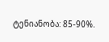ტენიანობა: 85-90%.